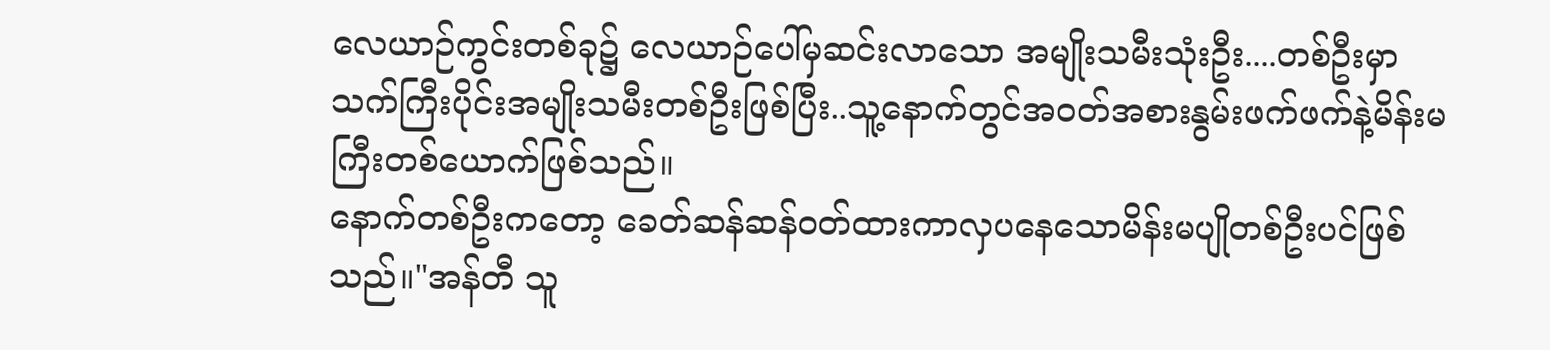လေယာဉ်ကွင်းတစ်ခု၌ လေယာဉ်ပေါ်မှဆင်းလာသော အမျိုးသမီးသုံးဦး....တစ်ဦးမှာ သက်ကြီးပိုင်းအမျိုးသမီးတစ်ဦးဖြစ်ပြီး..သူ့နောက်တွင်အဝတ်အစားနွမ်းဖက်ဖက်နဲ့မိန်းမကြီးတစ်ယောက်ဖြစ်သည်။
နောက်တစ်ဦးကတော့ ခေတ်ဆန်ဆန်ဝတ်ထားကာလှပနေသောမိန်းမပျိုတစ်ဦးပင်ဖြစ်သည်။"အန်တီ သူ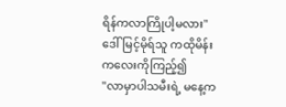ရိန်ကလာကြိုပါ့မလား"
ဒေါ်မြင့်မိုရ်သူ ကထိုမိန်းကလေးကိုကြည့်၍
"လာမှာပါသမီးရဲ့ မနေ့က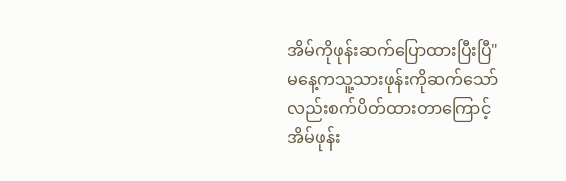အိမ်ကိုဖုန်းဆက်ပြောထားပြီးပြီ"
မနေ့ကသူ့သားဖုန်းကိုဆက်သော်လည်းစက်ပိတ်ထားတာကြောင့် အိမ်ဖုန်း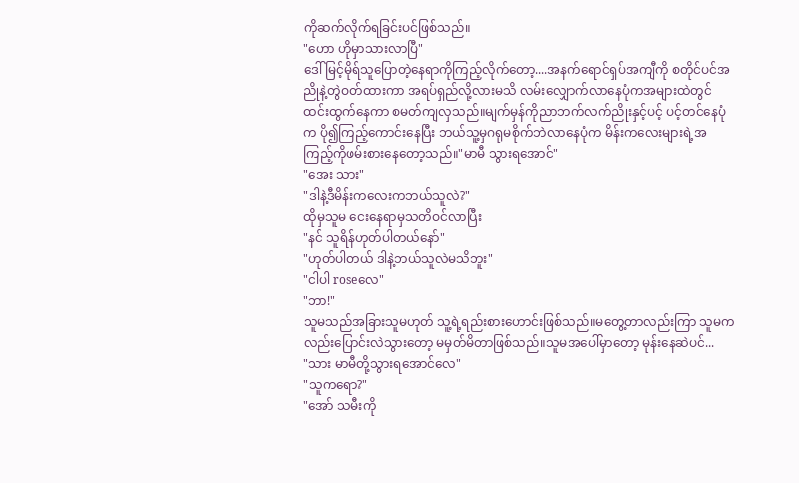ကိုဆက်လိုက်ရခြင်းပင်ဖြစ်သည်။
"ဟော ဟိုမှာသားလာပြီ"
ဒေါ်မြင့်မိုရ်သူပြောတဲ့နေရာကိုကြည့်လိုက်တော့....အနက်ရောင်ရှပ်အကျီကို စတိုင်ပင်အညိုနဲ့တွဲဝတ်ထားကာ အရပ်ရှည်လို့လားမသိ လမ်းလျှောက်လာနေပုံကအများထဲတွင်ထင်းထွက်နေကာ စမတ်ကျလှသည်။မျက်မှန်ကိုညာဘက်လက်ညိုးနှင့်ပင့် ပင့်တင်နေပုံက ပို၍ကြည့်ကောင်းနေပြီး ဘယ်သူ့မှဂရုမစိုက်ဘဲလာနေပုံက မိန်းကလေးများရဲ့အကြည့်ကိုဖမ်းစားနေတော့သည်။"မာမီ သွားရအောင်"
"အေး သား"
"ဒါနဲ့ဒီမိန်းကလေးကဘယ်သူလဲ?"
ထိုမှသူမ ငေးနေရာမှသတိဝင်လာပြီး
"နင် သူရိန်ဟုတ်ပါတယ်နော်"
"ဟုတ်ပါတယ် ဒါနဲ့ဘယ်သူလဲမသိဘူး"
"ငါပါ roseလေ"
"ဘာ!"
သူမသည်အခြားသူမဟုတ် သူ့ရဲ့ရည်းစားဟောင်းဖြစ်သည်။မတွေ့တာလည်းကြာ သူမကလည်းပြောင်းလဲသွားတော့ မမှတ်မိတာဖြစ်သည်။သူမအပေါ်မှာတော့ မုန်းနေဆဲပင်...
"သား မာမီတို့သွားရအောင်လေ"
"သူကရော?"
"အော် သမီးကို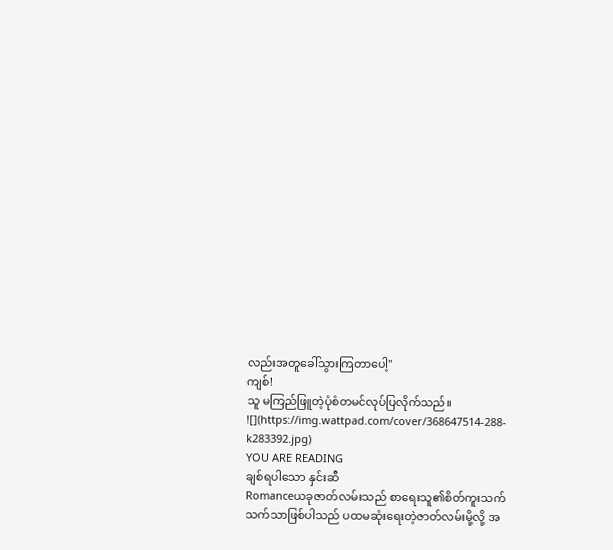လည်းအတူခေါ်သွားကြတာပေါ့"
ကျစ်!
သူ မကြည်ဖြူတဲ့ပုံစံတမင်လုပ်ပြလိုက်သည်။
![](https://img.wattpad.com/cover/368647514-288-k283392.jpg)
YOU ARE READING
ချစ်ရပါသော နှင်းဆီ
Romanceယခုဇာတ်လမ်းသည် စာရေးသူ၏စိတ်ကူးသက်သက်သာဖြစ်ပါသည် ပထမဆုံးရေးတဲ့ဇာတ်လမ်းမို့လို့ အ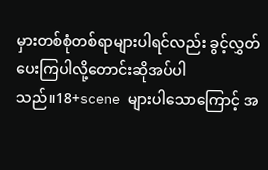မှားတစ်စုံတစ်ရာများပါရင်လည်း ခွင့်လွှတ်ပေးကြပါလို့တောင်းဆိုအပ်ပါသည်။18+scene များပါသောကြောင့် အ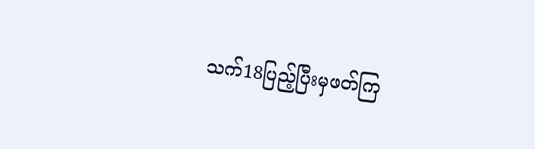သက်18ပြည့်ပြီးမှဖတ်ကြ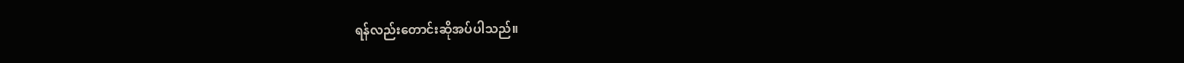ရန်လည်းတောင်းဆိုအပ်ပါသည်။